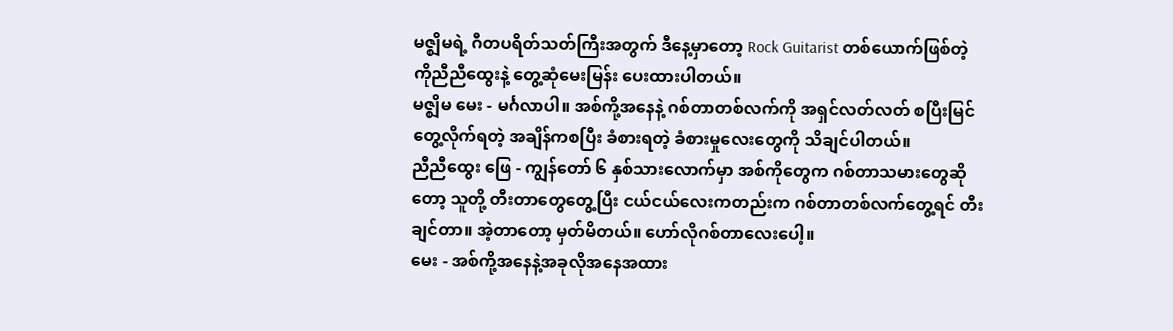မဇ္ဈိမရဲ့ ဂီတပရိတ်သတ်ကြီးအတွက် ဒီနေ့မှာတော့ Rock Guitarist တစ်ယောက်ဖြစ်တဲ့ ကိုညီညီထွေးနဲ့ တွေ့ဆုံမေးမြန်း ပေးထားပါတယ်။
မဇ္ဈိမ မေး - မင်္ဂလာပါ။ အစ်ကို့အနေနဲ့ ဂစ်တာတစ်လက်ကို အရှင်လတ်လတ် စပြီးမြင်တွေ့လိုက်ရတဲ့ အချိန်ကစပြီး ခံစားရတဲ့ ခံစားမှုလေးတွေကို သိချင်ပါတယ်။
ညီညီထွေး ဖြေ - ကျွန်တော် ၆ နှစ်သားလောက်မှာ အစ်ကိုတွေက ဂစ်တာသမားတွေဆိုတော့ သူတို့ တီးတာတွေတွေ့ပြီး ငယ်ငယ်လေးကတည်းက ဂစ်တာတစ်လက်တွေ့ရင် တီးချင်တာ။ အဲ့တာတော့ မှတ်မိတယ်။ ဟော်လိုဂစ်တာလေးပေါ့။
မေး - အစ်ကို့အနေနဲ့အခုလိုအနေအထား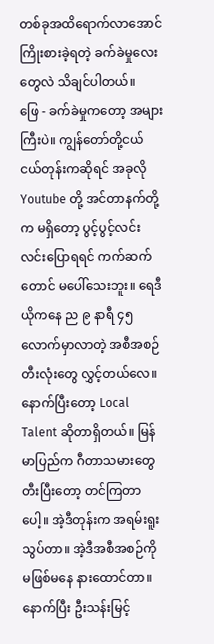တစ်ခုအထိရောက်လာအောင် ကြိုးစားခဲ့ရတဲ့ ခက်ခဲမှုလေးတွေလဲ သိချင်ပါတယ်။
ဖြေ - ခက်ခဲမှုကတော့ အများကြီးပဲ။ ကျွန်တော်တို့ငယ်ငယ်တုန်းကဆိုရင် အခုလို Youtube တို့ အင်တာနက်တို့က မရှိတော့ ပွင့်ပွင့်လင်းလင်းပြောရရင် ကက်ဆက်တောင် မပေါ်သေးဘူး။ ရေဒီယိုကနေ ည ၉ နာရီ ၄၅ လောက်မှာလာတဲ့ အစီအစဉ် တီးလုံးတွေ လွှင့်တယ်လေ။ နောက်ပြီးတော့ Local Talent ဆိုတာရှိတယ်။ မြန်မာပြည်က ဂီတာသမားတွေ တီးပြီးတော့ တင်ကြတာပေါ့။ အဲ့ဒီတုန်းက အရမ်းရူးသွပ်တာ။ အဲ့ဒီအစီအစဉ်ကို မဖြစ်မနေ နားထောင်တာ။ နောက်ပြီး ဦးသန်းမြင့်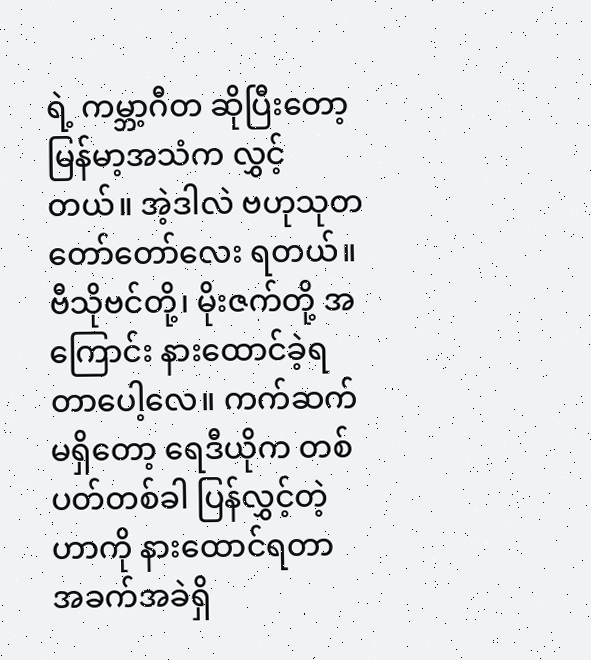ရဲ့ ကမ္ဘာ့ဂီတ ဆိုပြီးတော့ မြန်မာ့အသံက လွှင့်တယ်။ အဲ့ဒါလဲ ဗဟုသုတ တော်တော်လေး ရတယ်။ ဗီသိုဗင်တို့၊ မိုးဇက်တို့ အကြောင်း နားထောင်ခဲ့ရတာပေါ့လေ။ ကက်ဆက် မရှိတော့ ရေဒီယိုက တစ်ပတ်တစ်ခါ ပြန်လွှင့်တဲ့ဟာကို နားထောင်ရတာ အခက်အခဲရှိ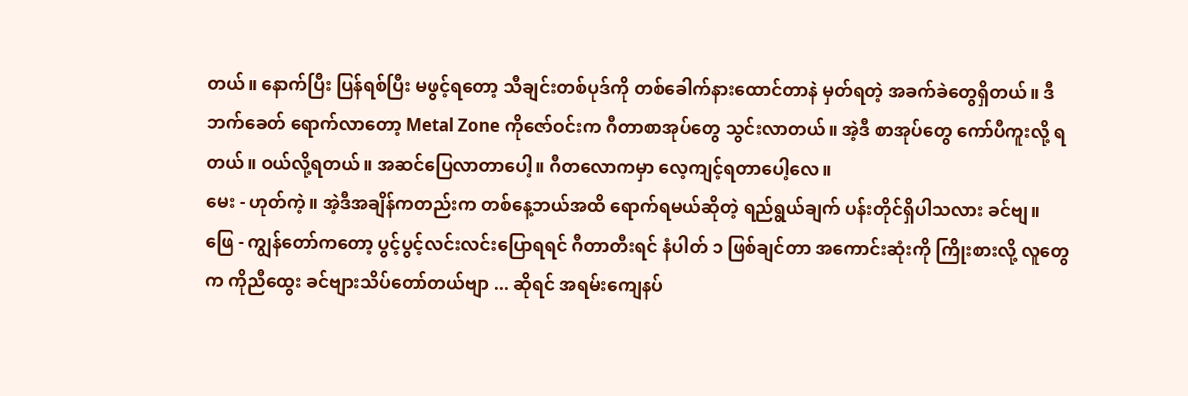တယ်။ နောက်ပြီး ပြန်ရစ်ပြီး မဖွင့်ရတော့ သီချင်းတစ်ပုဒ်ကို တစ်ခေါက်နားထောင်တာနဲ မှတ်ရတဲ့ အခက်ခဲတွေရှိတယ်။ ဒီဘက်ခေတ် ရောက်လာတော့ Metal Zone ကိုဇော်ဝင်းက ဂီတာစာအုပ်တွေ သွင်းလာတယ်။ အဲ့ဒီ စာအုပ်တွေ ကော်ပီကူးလို့ ရတယ်။ ဝယ်လို့ရတယ်။ အဆင်ပြေလာတာပေါ့။ ဂီတလောကမှာ လေ့ကျင့်ရတာပေါ့လေ။
မေး - ဟုတ်ကဲ့။ အဲ့ဒီအချိန်ကတည်းက တစ်နေ့ဘယ်အထိ ရောက်ရမယ်ဆိုတဲ့ ရည်ရွယ်ချက် ပန်းတိုင်ရှိပါသလား ခင်ဗျ။
ဖြေ - ကျွန်တော်ကတော့ ပွင့်ပွင့်လင်းလင်းပြောရရင် ဂီတာတီးရင် နံပါတ် ၁ ဖြစ်ချင်တာ အကောင်းဆုံးကို ကြိုးစားလို့ လူတွေက ကိုညီထွေး ခင်ဗျားသိပ်တော်တယ်ဗျာ ... ဆိုရင် အရမ်းကျေနပ်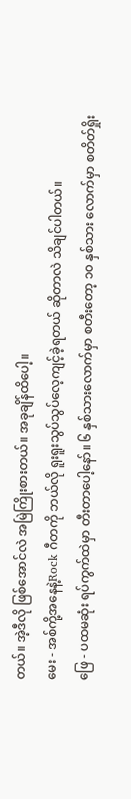တယ်။ အဲ့ဒီလို ဖြစ်အောင်လဲ အမြဲကြိုးစားတယ်။ အခုချိန်ထိပေါ့။
မေး - အစ်ကို့အနေနဲ့Rock ဂီတကို ဘယ်လို ရူးရူးသွပ်သွပ်လေ့ကျင့်ခဲ့ရတယ် ဆိုတာလဲ သိချင်ပါတယ်။
ဖြေ - ပထမဆုံး ရပ်ကွက်ထဲမှာ တီးတာပေါ့နော်။ ၆ နှစ်သားလောက်မှာ စတီးတော့ ၁၀ နှစ်သား လောက်မှာ စတိတ်ရှိုး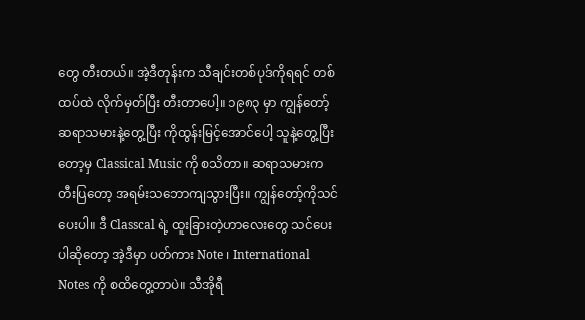တွေ တီးတယ်။ အဲ့ဒီတုန်းက သီချင်းတစ်ပုဒ်ကိုရရင် တစ်ထပ်ထဲ လိုက်မှတ်ပြီး တီးတာပေါ့။ ၁၉၈၃ မှာ ကျွန်တော့်ဆရာသမားနဲ့တွေ့ပြီး ကိုထွန်းမြင့်အောင်ပေါ့ သူနဲ့တွေ့ပြီးတော့မှ Classical Music ကို စသိတာ။ ဆရာသမားက တီးပြတော့ အရမ်းသဘောကျသွားပြီး။ ကျွန်တော့်ကိုသင်ပေးပါ။ ဒီ Classcal ရဲ့ ထူးခြားတဲ့ဟာလေးတွေ သင်ပေးပါဆိုတော့ အဲ့ဒီမှာ ပတ်ကား Note ၊ International Notes ကို စထိတွေ့တာပဲ။ သီအိုရီ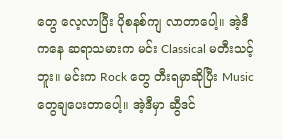တွေ လေ့လာပြီး ပိုစနစ်ကျ လာတာပေါ့။ အဲ့ဒီကနေ ဆရာသမားက မင်း Classical မတီးသင့်ဘူး။ မင်းက Rock တွေ တီးရမှာဆိုပြီး Music တွေချပေးတာပေါ့။ အဲ့ဒီမှာ ဆွီဒင်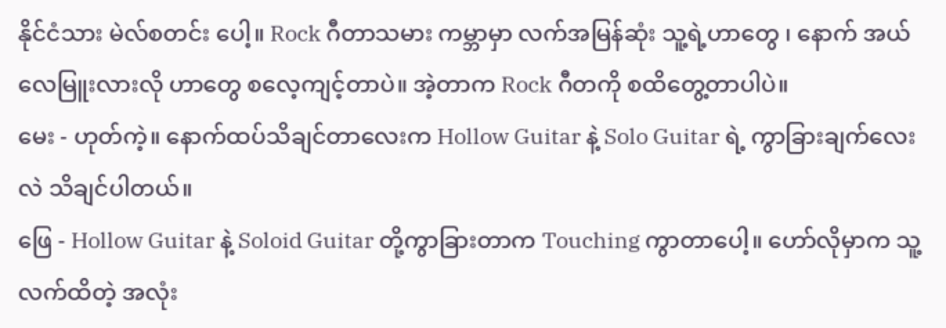နိုင်ငံသား မဲလ်စတင်း ပေါ့။ Rock ဂီတာသမား ကမ္ဘာမှာ လက်အမြန်ဆုံး သူ့ရဲ့ဟာတွေ ၊ နောက် အယ်လေမြူးလားလို ဟာတွေ စလေ့ကျင့်တာပဲ။ အဲ့တာက Rock ဂီတကို စထိတွေ့တာပါပဲ။
မေး - ဟုတ်ကဲ့။ နောက်ထပ်သိချင်တာလေးက Hollow Guitar နဲ့ Solo Guitar ရဲ့ ကွာခြားချက်လေးလဲ သိချင်ပါတယ်။
ဖြေ - Hollow Guitar နဲ့ Soloid Guitar တို့ကွာခြားတာက Touching ကွာတာပေါ့။ ဟော်လိုမှာက သူ့လက်ထိတဲ့ အလုံး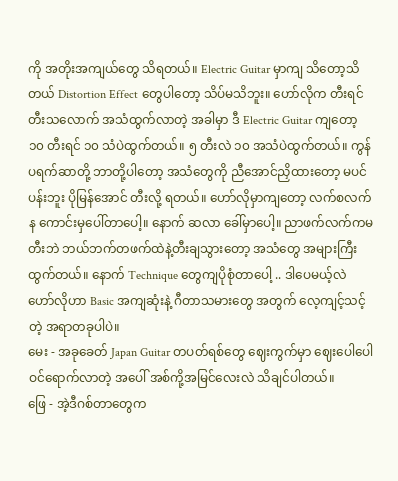ကို အတိုးအကျယ်တွေ သိရတယ်။ Electric Guitar မှာကျ သိတော့သိတယ် Distortion Effect တွေပါတော့ သိပ်မသိဘူး။ ဟော်လိုက တီးရင်တီးသလောက် အသံထွက်လာတဲ့ အခါမှာ ဒီ Electric Guitar ကျတော့ ၁၀ တီးရင် ၁၀ သံပဲထွက်တယ်။ ၅ တီးလဲ ၁၀ အသံပဲထွက်တယ်။ ကွန်ပရက်ဆာတို့ ဘာတို့ပါတော့ အသံတွေကို ညီအောင်ညှိထားတော့ မပင်ပန်းဘူး ပိုမြန်အောင် တီးလို့ ရတယ်။ ဟော်လိုမှာကျတော့ လက်စလက်န ကောင်းမှပေါ်တာပေါ့။ နောက် ဆလာ ခေါ်မှာပေါ့။ ညာဖက်လက်ကမတီးဘဲ ဘယ်ဘက်တဖက်ထဲနဲ့တီးချသွားတော့ အသံတွေ အများကြီးထွက်တယ်။ နောက် Technique တွေကျပိုစုံတာပေါ့ .. ဒါပေမယ့်လဲ ဟော်လိုဟာ Basic အကျဆုံးနဲ့ ဂီတာသမားတွေ အတွက် လေ့ကျင့်သင့်တဲ့ အရာတခုပါပဲ။
မေး - အခုခေတ် Japan Guitar တပတ်ရစ်တွေ ဈေးကွက်မှာ ဈေးပေါပေါ ဝင်ရောက်လာတဲ့ အပေါ် အစ်ကို့အမြင်လေးလဲ သိချင်ပါတယ်။
ဖြေ - အဲ့ဒီဂစ်တာတွေက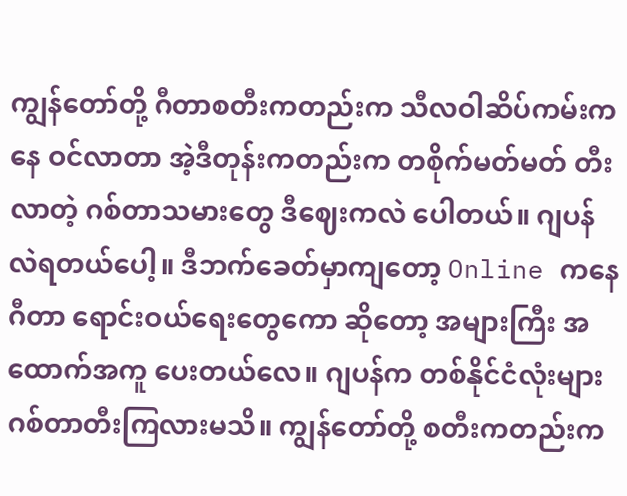ကျွန်တော်တို့ ဂီတာစတီးကတည်းက သီလဝါဆိပ်ကမ်းကနေ ဝင်လာတာ အဲ့ဒီတုန်းကတည်းက တစိုက်မတ်မတ် တီးလာတဲ့ ဂစ်တာသမားတွေ ဒီဈေးကလဲ ပေါတယ်။ ဂျပန်လဲရတယ်ပေါ့။ ဒီဘက်ခေတ်မှာကျတော့ Online ကနေ ဂီတာ ရောင်းဝယ်ရေးတွေကော ဆိုတော့ အများကြီး အထောက်အကူ ပေးတယ်လေ။ ဂျပန်က တစ်နိုင်ငံလုံးများ ဂစ်တာတီးကြလားမသိ။ ကျွန်တော်တို့ စတီးကတည်းက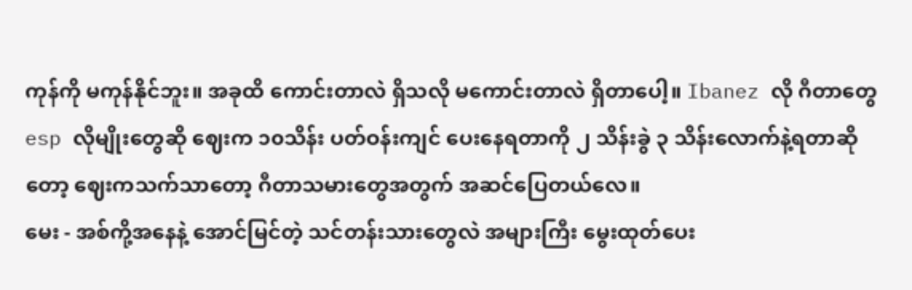ကုန်ကို မကုန်နိုင်ဘူး။ အခုထိ ကောင်းတာလဲ ရှိသလို မကောင်းတာလဲ ရှိတာပေါ့။ Ibanez လို ဂီတာတွေ esp လိုမျိုးတွေဆို ဈေးက ၁၀သိန်း ပတ်ဝန်းကျင် ပေးနေရတာကို ၂ သိန်းခွဲ ၃ သိန်းလောက်နဲ့ရတာဆိုတော့ ဈေးကသက်သာတော့ ဂီတာသမားတွေအတွက် အဆင်ပြေတယ်လေ။
မေး - အစ်ကို့အနေနဲ့ အောင်မြင်တဲ့ သင်တန်းသားတွေလဲ အများကြီး မွေးထုတ်ပေး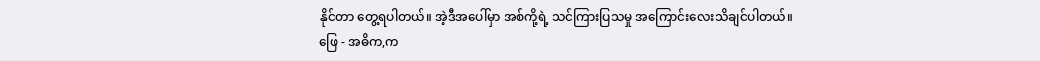နိုင်တာ တွေ့ရပါတယ်။ အဲ့ဒီအပေါ်မှာ အစ်ကို့ရဲ့ သင်ကြားပြသမှု အကြောင်းလေးသိချင်ပါတယ်။
ဖြေ - အဓိက,က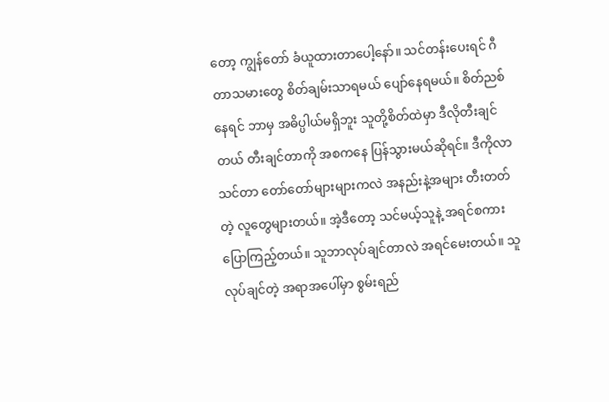တော့ ကျွန်တော် ခံယူထားတာပေါ့နော်။ သင်တန်းပေးရင် ဂီတာသမားတွေ စိတ်ချမ်းသာရမယ် ပျော်နေရမယ်။ စိတ်ညစ်နေရင် ဘာမှ အဓိပ္ပါယ်မရှိဘူး သူတို့စိတ်ထဲမှာ ဒီလိုတီးချင်တယ် တီးချင်တာကို အစကနေ ပြန်သွားမယ်ဆိုရင်။ ဒီကိုလာသင်တာ တော်တော်များများကလဲ အနည်းနဲ့အများ တီးတတ်တဲ့ လူတွေများတယ်။ အဲ့ဒီတော့ သင်မယ့်သူနဲ့ အရင်စကားပြောကြည့်တယ်။ သူဘာလုပ်ချင်တာလဲ အရင်မေးတယ်။ သူလုပ်ချင်တဲ့ အရာအပေါ်မှာ စွမ်းရည်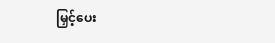မြှင့်ပေး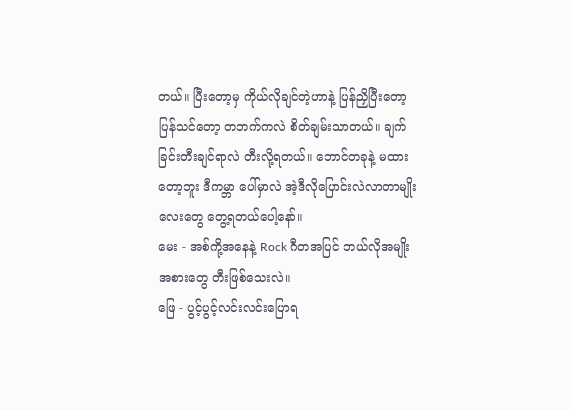တယ်။ ပြီးတော့မှ ကိုယ်လိုချင်တဲ့ဟာနဲ့ ပြန်ညှိပြီးတော့ ပြန်သင်တော့ တဘက်ကလဲ စိတ်ချမ်းသာတယ်။ ချက်ခြင်းတီးချင်ရာလဲ တီးလို့ရတယ်။ ဘောင်တခုနဲ့ မထားတော့ဘူး ဒီကမ္ဘာ ပေါ်မှာလဲ အဲ့ဒီလိုပြောင်းလဲလာတာမျိုးလေးတွေ တွေ့ရတယ်ပေါ့နော်။
မေး - အစ်ကို့အနေနဲ့ Rock ဂီတအပြင် ဘယ်လိုအမျိုးအစားတွေ တီးဖြစ်သေးလဲ။
ဖြေ - ပွင့်ပွင့်လင်းလင်းပြောရ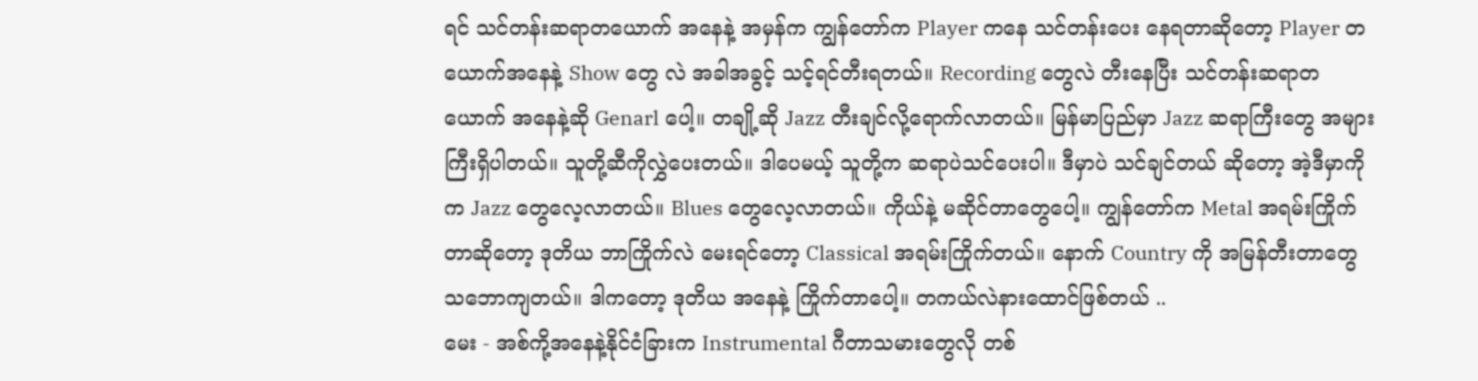ရင် သင်တန်းဆရာတယောက် အနေနဲ့ အမှန်က ကျွန်တော်က Player ကနေ သင်တန်းပေး နေရတာဆိုတော့ Player တယောက်အနေနဲ့ Show တွေ လဲ အခါအခွင့် သင့်ရင်တီးရတယ်။ Recording တွေလဲ တီးနေပြီး သင်တန်းဆရာတယောက် အနေနဲ့ဆို Genarl ပေါ့။ တချို့ဆို Jazz တီးချင်လို့ရောက်လာတယ်။ မြန်မာပြည်မှာ Jazz ဆရာကြီးတွေ အများကြီးရှိပါတယ်။ သူတို့ဆီကိုလွှဲပေးတယ်။ ဒါပေမယ့် သူတို့က ဆရာပဲသင်ပေးပါ။ ဒီမှာပဲ သင်ချင်တယ် ဆိုတော့ အဲ့ဒီမှာကိုက Jazz တွေလေ့လာတယ်။ Blues တွေလေ့လာတယ်။ ကိုယ်နဲ့ မဆိုင်တာတွေပေါ့။ ကျွန်တော်က Metal အရမ်းကြိုက်တာဆိုတော့ ဒုတိယ ဘာကြိုက်လဲ မေးရင်တော့ Classical အရမ်းကြိုက်တယ်။ နောက် Country ကို အမြန်တီးတာတွေ သဘောကျတယ်။ ဒါကတော့ ဒုတိယ အနေနဲ့ ကြိုက်တာပေါ့။ တကယ်လဲနားထောင်ဖြစ်တယ် ..
မေး - အစ်ကို့အနေနဲ့နိုင်ငံခြားက Instrumental ဂီတာသမားတွေလို တစ်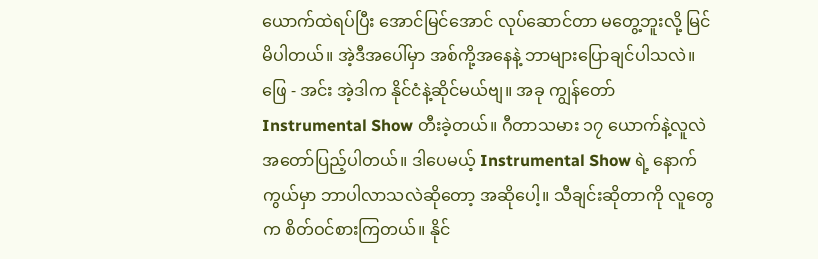ယောက်ထဲရပ်ပြီး အောင်မြင်အောင် လုပ်ဆောင်တာ မတွေ့ဘူးလို့ မြင်မိပါတယ်။ အဲ့ဒီအပေါ်မှာ အစ်ကို့အနေနဲ့ ဘာများပြောချင်ပါသလဲ။
ဖြေ - အင်း အဲ့ဒါက နိုင်ငံနဲ့ဆိုင်မယ်ဗျ။ အခု ကျွန်တော် Instrumental Show တီးခဲ့တယ်။ ဂီတာသမား ၁၇ ယောက်နဲ့လူလဲအတော်ပြည့်ပါတယ်။ ဒါပေမယ့် Instrumental Show ရဲ့ နောက်ကွယ်မှာ ဘာပါလာသလဲဆိုတော့ အဆိုပေါ့။ သီချင်းဆိုတာကို လူတွေက စိတ်ဝင်စားကြတယ်။ နိုင်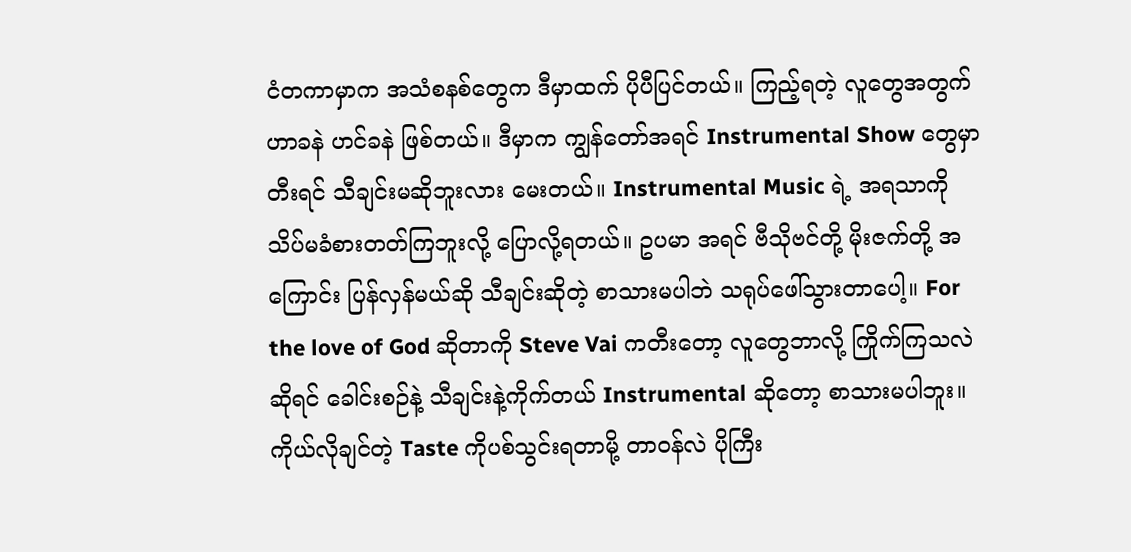ငံတကာမှာက အသံစနစ်တွေက ဒီမှာထက် ပိုပီပြင်တယ်။ ကြည့်ရတဲ့ လူတွေအတွက် ဟာခနဲ ဟင်ခနဲ ဖြစ်တယ်။ ဒီမှာက ကျွန်တော်အရင် Instrumental Show တွေမှာ တီးရင် သီချင်းမဆိုဘူးလား မေးတယ်။ Instrumental Music ရဲ့ အရသာကို သိပ်မခံစားတတ်ကြဘူးလို့ ပြောလို့ရတယ်။ ဥပမာ အရင် ဗီသိုဗင်တို့ မိုးဇက်တို့ အကြောင်း ပြန်လှန်မယ်ဆို သီချင်းဆိုတဲ့ စာသားမပါဘဲ သရုပ်ဖေါ်သွားတာပေါ့။ For the love of God ဆိုတာကို Steve Vai ကတီးတော့ လူတွေဘာလို့ ကြိုက်ကြသလဲဆိုရင် ခေါင်းစဉ်နဲ့ သီချင်းနဲ့ကိုက်တယ် Instrumental ဆိုတော့ စာသားမပါဘူး။ ကိုယ်လိုချင်တဲ့ Taste ကိုပစ်သွင်းရတာမို့ တာဝန်လဲ ပိုကြီး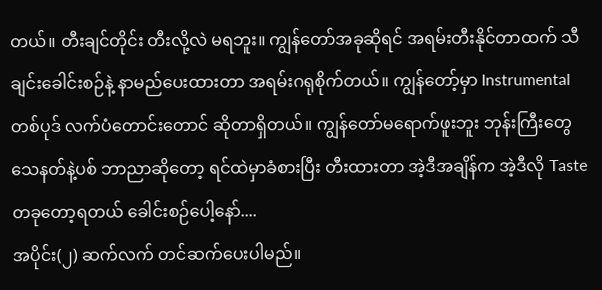တယ်။ တီးချင်တိုင်း တီးလို့လဲ မရဘူး။ ကျွန်တော်အခုဆိုရင် အရမ်းတီးနိုင်တာထက် သီချင်းခေါင်းစဉ်နဲ့ နာမည်ပေးထားတာ အရမ်းဂရုစိုက်တယ်။ ကျွန်တော့်မှာ Instrumental တစ်ပုဒ် လက်ပံတောင်းတောင် ဆိုတာရှိတယ်။ ကျွန်တော်မရောက်ဖူးဘူး ဘုန်းကြီးတွေ သေနတ်နဲ့ပစ် ဘာညာဆိုတော့ ရင်ထဲမှာခံစားပြီး တီးထားတာ အဲ့ဒီအချိန်က အဲ့ဒီလို Taste တခုတော့ရတယ် ခေါင်းစဉ်ပေါ့နော်....
အပိုင်း(၂) ဆက်လက် တင်ဆက်ပေးပါမည်။